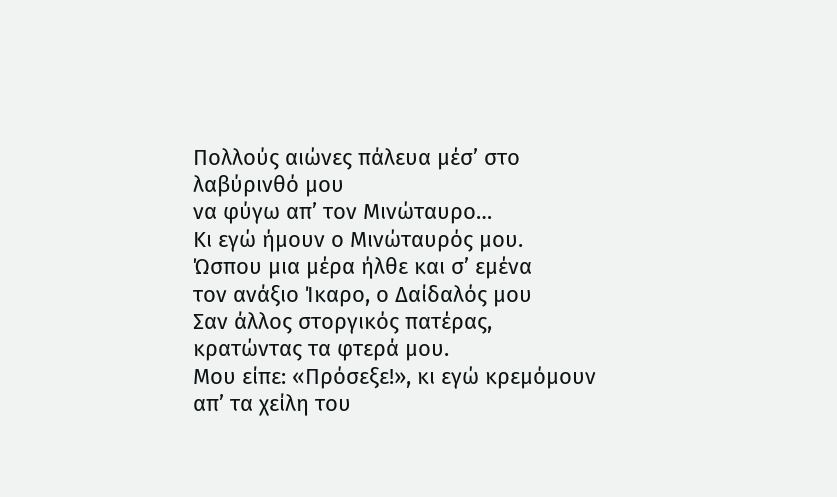Πολλούς αιώνες πάλευα μέσ’ στο λαβύρινθό μου
να φύγω απ’ τον Μινώταυρο…
Κι εγώ ήμουν ο Μινώταυρός μου.
Ώσπου μια μέρα ήλθε και σ’ εμένα
τον ανάξιο Ίκαρο, ο Δαίδαλός μου
Σαν άλλος στοργικός πατέρας, κρατώντας τα φτερά μου.
Μου είπε: «Πρόσεξε!», κι εγώ κρεμόμουν απ’ τα χείλη του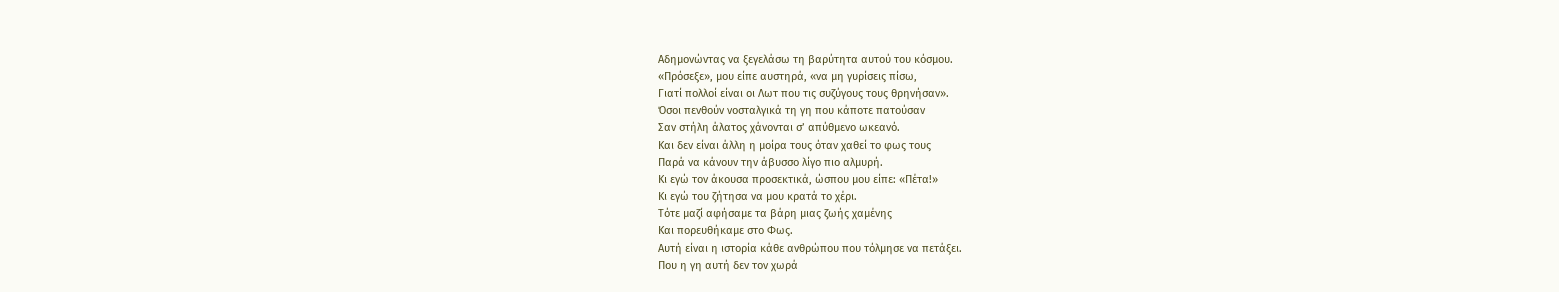Αδημονώντας να ξεγελάσω τη βαρύτητα αυτού του κόσμου.
«Πρόσεξε», μου είπε αυστηρά, «να μη γυρίσεις πίσω,
Γιατί πολλοί είναι οι Λωτ που τις συζύγους τους θρηνήσαν».
Όσοι πενθούν νοσταλγικά τη γη που κάποτε πατούσαν
Σαν στήλη άλατος χάνονται σ’ απύθμενο ωκεανό.
Και δεν είναι άλλη η μοίρα τους όταν χαθεί το φως τους
Παρά να κάνουν την άβυσσο λίγο πιο αλμυρή.
Κι εγώ τον άκουσα προσεκτικά, ώσπου μου είπε: «Πέτα!»
Κι εγώ του ζήτησα να μου κρατά το χέρι.
Τότε μαζί αφήσαμε τα βάρη μιας ζωής χαμένης
Και πορευθήκαμε στο Φως.
Αυτή είναι η ιστορία κάθε ανθρώπου που τόλμησε να πετάξει.
Που η γη αυτή δεν τον χωρά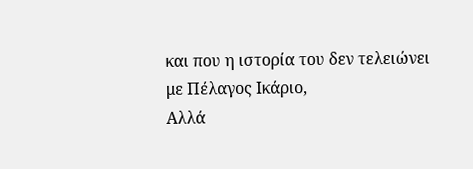και που η ιστορία του δεν τελειώνει με Πέλαγος Ικάριο,
Αλλά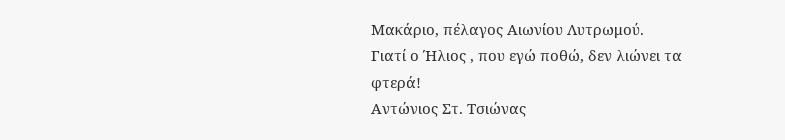Μακάριο, πέλαγος Αιωνίου Λυτρωμού.
Γιατί ο Ήλιος , που εγώ ποθώ, δεν λιώνει τα φτερά!
Αντώνιος Στ. Τσιώνας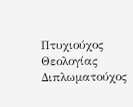Πτυχιούχος Θεολογίας
Διπλωματούχος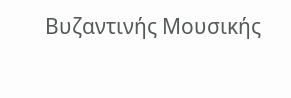Βυζαντινής Μουσικής